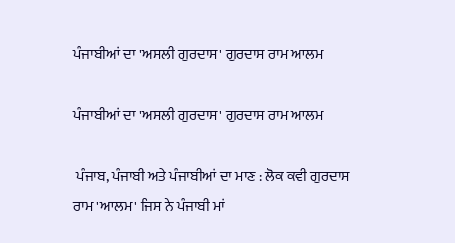ਪੰਜਾਬੀਆਂ ਦਾ 'ਅਸਲੀ ਗੁਰਦਾਸ' ਗੁਰਦਾਸ ਰਾਮ ਆਲਮ

ਪੰਜਾਬੀਆਂ ਦਾ 'ਅਸਲੀ ਗੁਰਦਾਸ' ਗੁਰਦਾਸ ਰਾਮ ਆਲਮ

 ਪੰਜਾਬ, ਪੰਜਾਬੀ ਅਤੇ ਪੰਜਾਬੀਆਂ ਦਾ ਮਾਣ : ਲੋਕ ਕਵੀ ਗੁਰਦਾਸ ਰਾਮ 'ਆਲਮ' ਜਿਸ ਨੇ ਪੰਜਾਬੀ ਮਾਂ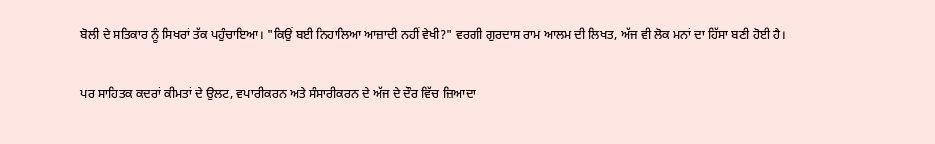ਬੋਲੀ ਦੇ ਸਤਿਕਾਰ ਨੂੰ ਸਿਖਰਾਂ ਤੱਕ ਪਹੁੰਚਾਇਆ। "ਕਿਉਂ ਬਈ ਨਿਹਾਲਿਆ ਆਜ਼ਾਦੀ ਨਹੀਂ ਵੇਖੀ?" ਵਰਗੀ ਗੁਰਦਾਸ ਰਾਮ ਆਲਮ ਦੀ ਲਿਖਤ, ਅੱਜ ਵੀ ਲੋਕ ਮਨਾਂ ਦਾ ਹਿੱਸਾ ਬਣੀ ਹੋਈ ਹੈ।

ਪਰ ਸਾਹਿਤਕ ਕਦਰਾਂ ਕੀਮਤਾਂ ਦੇ ਉਲਟ, ਵਪਾਰੀਕਰਨ ਅਤੇ ਸੰਸਾਰੀਕਰਨ ਦੇ ਅੱਜ ਦੇ ਦੌਰ ਵਿੱਚ ਜ਼ਿਆਦਾ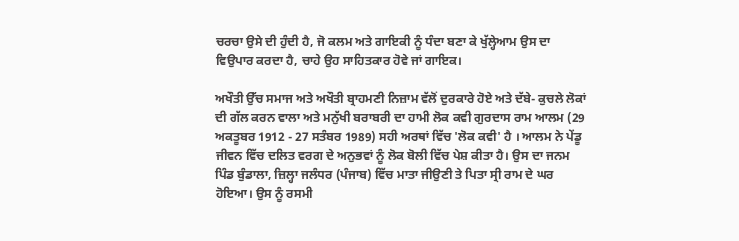ਚਰਚਾ ਉਸੇ ਦੀ ਹੁੰਦੀ ਹੈ, ਜੋ ਕਲਮ ਅਤੇ ਗਾਇਕੀ ਨੂੰ ਧੰਦਾ ਬਣਾ ਕੇ ਖੁੱਲ੍ਹੇਆਮ ਉਸ ਦਾ ਵਿਉਪਾਰ ਕਰਦਾ ਹੈ, ਚਾਹੇ ਉਹ ਸਾਹਿਤਕਾਰ ਹੋਵੇ ਜਾਂ ਗਾਇਕ।

ਅਖੌਤੀ ਉੱਚ ਸਮਾਜ ਅਤੇ ਅਖੌਤੀ ਬ੍ਰਾਹਮਣੀ ਨਿਜ਼ਾਮ ਵੱਲੋਂ ਦੁਰਕਾਰੇ ਹੋਏ ਅਤੇ ਦੱਬੇ- ਕੁਚਲੇ ਲੋਕਾਂ ਦੀ ਗੱਲ ਕਰਨ ਵਾਲਾ ਅਤੇ ਮਨੁੱਖੀ ਬਰਾਬਰੀ ਦਾ ਹਾਮੀ ਲੋਕ ਕਵੀ ਗੁਰਦਾਸ ਰਾਮ ਆਲਮ (29 ਅਕਤੂਬਰ 1912 - 27 ਸਤੰਬਰ 1989) ਸਹੀ ਅਰਥਾਂ ਵਿੱਚ 'ਲੋਕ ਕਵੀ' ਹੈ । ਆਲਮ ਨੇ ਪੇਂਡੂ ਜੀਵਨ ਵਿੱਚ ਦਲਿਤ ਵਰਗ ਦੇ ਅਨੁਭਵਾਂ ਨੂੰ ਲੋਕ ਬੋਲੀ ਵਿੱਚ ਪੇਸ਼ ਕੀਤਾ ਹੈ। ਉਸ ਦਾ ਜਨਮ ਪਿੰਡ ਬੁੰਡਾਲਾ, ਜ਼ਿਲ੍ਹਾ ਜਲੰਧਰ (ਪੰਜਾਬ) ਵਿੱਚ ਮਾਤਾ ਜੀਉਣੀ ਤੇ ਪਿਤਾ ਸ੍ਰੀ ਰਾਮ ਦੇ ਘਰ ਹੋਇਆ। ਉਸ ਨੂੰ ਰਸਮੀ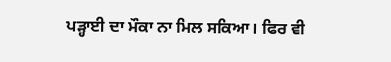ਪੜ੍ਹਾਈ ਦਾ ਮੌਕਾ ਨਾ ਮਿਲ ਸਕਿਆ। ਫਿਰ ਵੀ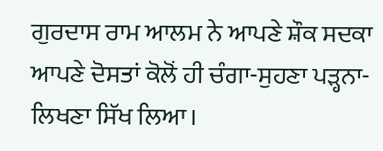ਗੁਰਦਾਸ ਰਾਮ ਆਲਮ ਨੇ ਆਪਣੇ ਸ਼ੌਕ ਸਦਕਾ ਆਪਣੇ ਦੋਸਤਾਂ ਕੋਲੋਂ ਹੀ ਚੰਗਾ-ਸੁਹਣਾ ਪੜ੍ਹਨਾ- ਲਿਖਣਾ ਸਿੱਖ ਲਿਆ।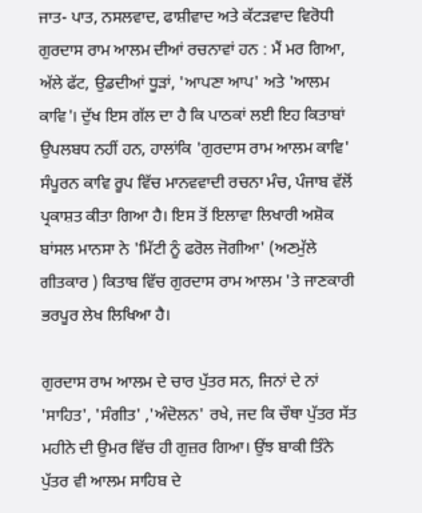ਜਾਤ- ਪਾਤ, ਨਸਲਵਾਦ, ਫਾਸ਼ੀਵਾਦ ਅਤੇ ਕੱਟੜਵਾਦ ਵਿਰੋਧੀ ਗੁਰਦਾਸ ਰਾਮ ਆਲਮ ਦੀਆਂ ਰਚਨਾਵਾਂ ਹਨ : ਮੈਂ ਮਰ ਗਿਆ, ਅੱਲੇ ਫੱਟ, ਉਡਦੀਆਂ ਧੂੜਾਂ, 'ਆਪਣਾ ਆਪ' ਅਤੇ 'ਆਲਮ ਕਾਵਿ'। ਦੁੱਖ ਇਸ ਗੱਲ ਦਾ ਹੈ ਕਿ ਪਾਠਕਾਂ ਲਈ ਇਹ ਕਿਤਾਬਾਂ ਉਪਲਬਧ ਨਹੀਂ ਹਨ, ਹਾਲਾਂਕਿ 'ਗੁਰਦਾਸ ਰਾਮ ਆਲਮ ਕਾਵਿ' ਸੰਪੂਰਨ ਕਾਵਿ ਰੂਪ ਵਿੱਚ ਮਾਨਵਵਾਦੀ ਰਚਨਾ ਮੰਚ, ਪੰਜਾਬ ਵੱਲੋਂ ਪ੍ਰਕਾਸ਼ਤ ਕੀਤਾ ਗਿਆ ਹੈ। ਇਸ ਤੋਂ ਇਲਾਵਾ ਲਿਖਾਰੀ ਅਸ਼ੋਕ ਬਾਂਸਲ ਮਾਨਸਾ ਨੇ 'ਮਿੱਟੀ ਨੂੰ ਫਰੋਲ ਜੋਗੀਆ' (ਅਣਮੁੱਲੇ ਗੀਤਕਾਰ ) ਕਿਤਾਬ ਵਿੱਚ ਗੁਰਦਾਸ ਰਾਮ ਆਲਮ 'ਤੇ ਜਾਣਕਾਰੀ ਭਰਪੂਰ ਲੇਖ ਲਿਖਿਆ ਹੈ।

ਗੁਰਦਾਸ ਰਾਮ ਆਲਮ ਦੇ ਚਾਰ ਪੁੱਤਰ ਸਨ, ਜਿਨਾਂ ਦੇ ਨਾਂ 'ਸਾਹਿਤ', 'ਸੰਗੀਤ' ,'ਅੰਦੋਲਨ' ਰਖੇ, ਜਦ ਕਿ ਚੌਥਾ ਪੁੱਤਰ ਸੱਤ ਮਹੀਨੇ ਦੀ ਉਮਰ ਵਿੱਚ ਹੀ ਗੁਜ਼ਰ ਗਿਆ। ਉਂਝ ਬਾਕੀ ਤਿੰਨੇ ਪੁੱਤਰ ਵੀ ਆਲਮ ਸਾਹਿਬ ਦੇ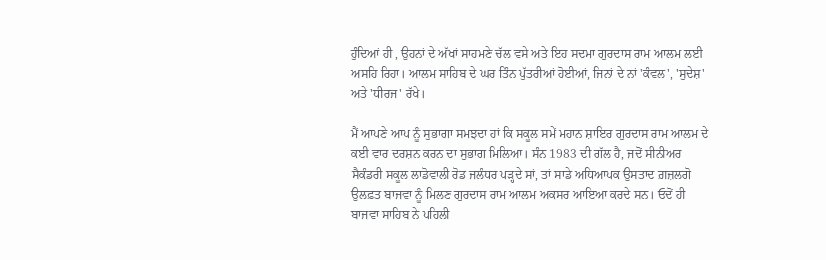ਹੁੰਦਿਆਂ ਹੀ , ਉਹਨਾਂ ਦੇ ਅੱਖਾਂ ਸਾਹਮਣੇ ਚੱਲ ਵਸੇ ਅਤੇ ਇਹ ਸਦਮਾ ਗੁਰਦਾਸ ਰਾਮ ਆਲਮ ਲਈ ਅਸਹਿ ਰਿਹਾ। ਆਲਮ ਸਾਹਿਬ ਦੇ ਘਰ ਤਿੰਨ ਪੁੱਤਰੀਆਂ ਹੋਈਆਂ, ਜਿਨਾਂ ਦੇ ਨਾਂ 'ਕੰਵਲ', 'ਸੁਦੇਸ਼' ਅਤੇ 'ਧੀਰਜ' ਰੱਖੇ।

ਮੈਂ ਆਪਣੇ ਆਪ ਨੂੰ ਸੁਭਾਗਾ ਸਮਝਦਾ ਹਾਂ ਕਿ ਸਕੂਲ ਸਮੇਂ ਮਹਾਨ ਸ਼ਾਇਰ ਗੁਰਦਾਸ ਰਾਮ ਆਲਮ ਦੇ ਕਈ ਵਾਰ ਦਰਸ਼ਨ ਕਰਨ ਦਾ ਸੁਭਾਗ ਮਿਲਿਆ। ਸੰਨ 1983 ਦੀ ਗੱਲ ਹੈ, ਜਦੋਂ ਸੀਨੀਅਰ ਸੈਕੰਡਰੀ ਸਕੂਲ ਲਾਡੋਵਾਲੀ ਰੋਡ ਜਲੰਧਰ ਪੜ੍ਹਦੇ ਸਾਂ, ਤਾਂ ਸਾਡੇ ਅਧਿਆਪਕ ਉਸਤਾਦ ਗ਼ਜ਼ਲਗੋ ਉਲਫ਼ਤ ਬਾਜਵਾ ਨੂੰ ਮਿਲਣ ਗੁਰਦਾਸ ਰਾਮ ਆਲਮ ਅਕਸਰ ਆਇਆ ਕਰਦੇ ਸਨ। ਓਦੋਂ ਹੀ ਬਾਜਵਾ ਸਾਹਿਬ ਨੇ ਪਹਿਲੀ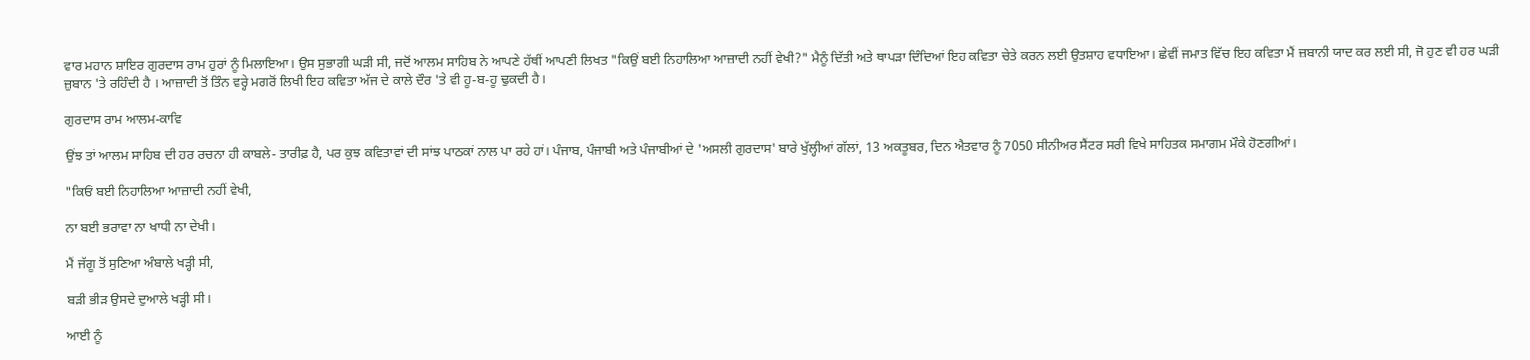ਵਾਰ ਮਹਾਨ ਸ਼ਾਇਰ ਗੁਰਦਾਸ ਰਾਮ ਹੁਰਾਂ ਨੂੰ ਮਿਲਾਇਆ। ਉਸ ਸੁਭਾਗੀ ਘੜੀ ਸੀ, ਜਦੋਂ ਆਲਮ ਸਾਹਿਬ ਨੇ ਆਪਣੇ ਹੱਥੀਂ ਆਪਣੀ ਲਿਖਤ "ਕਿਉਂ ਬਈ ਨਿਹਾਲਿਆ ਆਜ਼ਾਦੀ ਨਹੀਂ ਵੇਖੀ?" ਮੈਨੂੰ ਦਿੱਤੀ ਅਤੇ ਥਾਪੜਾ ਦਿੰਦਿਆਂ ਇਹ ਕਵਿਤਾ ਚੇਤੇ ਕਰਨ ਲਈ ਉਤਸ਼ਾਹ ਵਧਾਇਆ। ਛੇਵੀਂ ਜਮਾਤ ਵਿੱਚ ਇਹ ਕਵਿਤਾ ਮੈਂ ਜ਼ਬਾਨੀ ਯਾਦ ਕਰ ਲਈ ਸੀ, ਜੋ ਹੁਣ ਵੀ ਹਰ ਘੜੀ ਜ਼ੁਬਾਨ 'ਤੇ ਰਹਿੰਦੀ ਹੈ । ਆਜ਼ਾਦੀ ਤੋਂ ਤਿੰਨ ਵਰ੍ਹੇ ਮਗਰੋਂ ਲਿਖੀ ਇਹ ਕਵਿਤਾ ਅੱਜ ਦੇ ਕਾਲੇ ਦੌਰ 'ਤੇ ਵੀ ਹੂ-ਬ-ਹੂ ਢੁਕਦੀ ਹੈ।

ਗੁਰਦਾਸ ਰਾਮ ਆਲਮ-ਕਾਵਿ

ਉਂਝ ਤਾਂ ਆਲਮ ਸਾਹਿਬ ਦੀ ਹਰ ਰਚਨਾ ਹੀ ਕਾਬਲੇ- ਤਾਰੀਫ਼ ਹੈ, ਪਰ ਕੁਝ ਕਵਿਤਾਵਾਂ ਦੀ ਸਾਂਝ ਪਾਠਕਾਂ ਨਾਲ ਪਾ ਰਹੇ ਹਾਂ। ਪੰਜਾਬ, ਪੰਜਾਬੀ ਅਤੇ ਪੰਜਾਬੀਆਂ ਦੇ 'ਅਸਲੀ ਗੁਰਦਾਸ' ਬਾਰੇ ਖੁੱਲ੍ਹੀਆਂ ਗੱਲਾਂ, 13 ਅਕਤੂਬਰ, ਦਿਨ ਐਤਵਾਰ ਨੂੰ 7050 ਸੀਨੀਅਰ ਸੈਂਟਰ ਸਰੀ ਵਿਖੇ ਸਾਹਿਤਕ ਸਮਾਗਮ ਮੌਕੇ ਹੋਣਗੀਆਂ।

"ਕਿਓਂ ਬਈ ਨਿਹਾਲਿਆ ਆਜ਼ਾਦੀ ਨਹੀਂ ਵੇਖੀ,

ਨਾ ਬਈ ਭਰਾਵਾ ਨਾ ਖਾਧੀ ਨਾ ਦੇਖੀ।

ਮੈਂ ਜੱਗੂ ਤੋਂ ਸੁਣਿਆ ਅੰਬਾਲੇ ਖੜ੍ਹੀ ਸੀ,

ਬੜੀ ਭੀੜ ਉਸਦੇ ਦੁਆਲੇ ਖੜ੍ਹੀ ਸੀ।

ਆਈ ਨੂੰ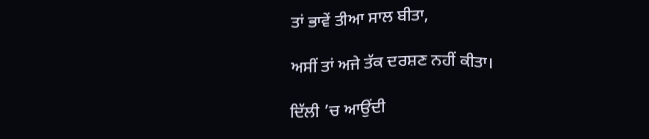ਤਾਂ ਭਾਵੇਂ ਤੀਆ ਸਾਲ ਬੀਤਾ,

ਅਸੀਂ ਤਾਂ ਅਜੇ ਤੱਕ ਦਰਸ਼ਣ ਨਹੀਂ ਕੀਤਾ।

ਦਿੱਲੀ ’ਚ ਆਉਂਦੀ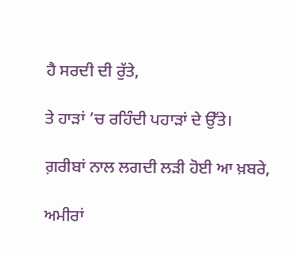ਹੈ ਸਰਦੀ ਦੀ ਰੁੱਤੇ,

ਤੇ ਹਾੜਾਂ ’ਚ ਰਹਿੰਦੀ ਪਹਾੜਾਂ ਦੇ ਉੱਤੇ।

ਗ਼ਰੀਬਾਂ ਨਾਲ ਲਗਦੀ ਲੜੀ ਹੋਈ ਆ ਖ਼ਬਰੇ,

ਅਮੀਰਾਂ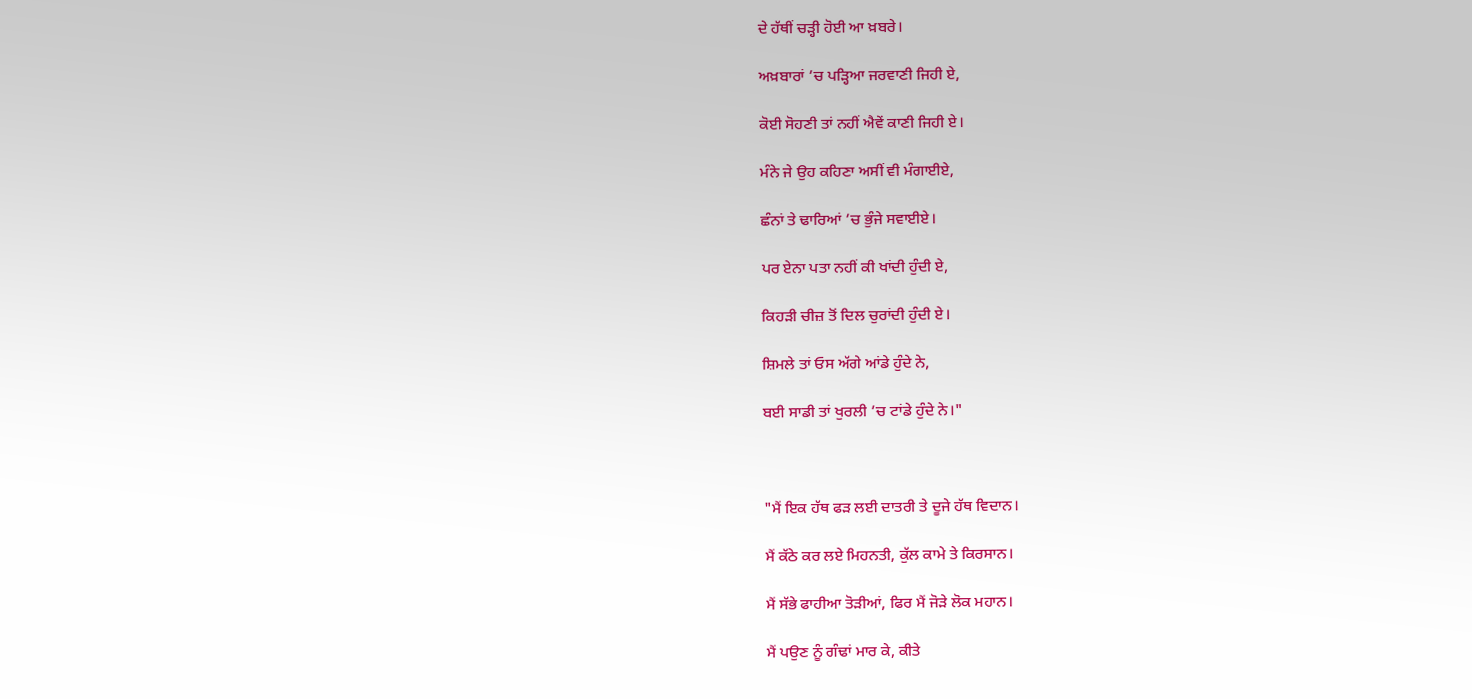ਦੇ ਹੱਥੀਂ ਚੜ੍ਹੀ ਹੋਈ ਆ ਖ਼ਬਰੇ।

ਅਖ਼ਬਾਰਾਂ ’ਚ ਪੜ੍ਹਿਆ ਜਰਵਾਣੀ ਜਿਹੀ ਏ,

ਕੋਈ ਸੋਹਣੀ ਤਾਂ ਨਹੀਂ ਐਵੇਂ ਕਾਣੀ ਜਿਹੀ ਏ।

ਮੰਨੇ ਜੇ ਉਹ ਕਹਿਣਾ ਅਸੀਂ ਵੀ ਮੰਗਾਈਏ,

ਛੰਨਾਂ ਤੇ ਢਾਰਿਆਂ ’ਚ ਭੁੰਜੇ ਸਵਾਈਏ।

ਪਰ ਏਨਾ ਪਤਾ ਨਹੀਂ ਕੀ ਖਾਂਦੀ ਹੁੰਦੀ ਏ,

ਕਿਹੜੀ ਚੀਜ਼ ਤੋਂ ਦਿਲ ਚੁਰਾਂਦੀ ਹੁੰਦੀ ਏ।

ਸ਼ਿਮਲੇ ਤਾਂ ਓਸ ਅੱਗੇ ਆਂਡੇ ਹੁੰਦੇ ਨੇ,

ਬਈ ਸਾਡੀ ਤਾਂ ਖੁਰਲੀ ’ਚ ਟਾਂਡੇ ਹੁੰਦੇ ਨੇ।"



"ਮੈਂ ਇਕ ਹੱਥ ਫੜ ਲਈ ਦਾਤਰੀ ਤੇ ਦੂਜੇ ਹੱਥ ਵਿਦਾਨ।

ਮੈਂ ਕੱਠੇ ਕਰ ਲਏ ਮਿਹਨਤੀ, ਕੁੱਲ ਕਾਮੇ ਤੇ ਕਿਰਸਾਨ।

ਮੈਂ ਸੱਭੇ ਫਾਹੀਆ ਤੋੜੀਆਂ, ਫਿਰ ਮੈਂ ਜੋੜੇ ਲੋਕ ਮਹਾਨ।

ਮੈਂ ਪਉਣ ਨੂੰ ਗੰਢਾਂ ਮਾਰ ਕੇ, ਕੀਤੇ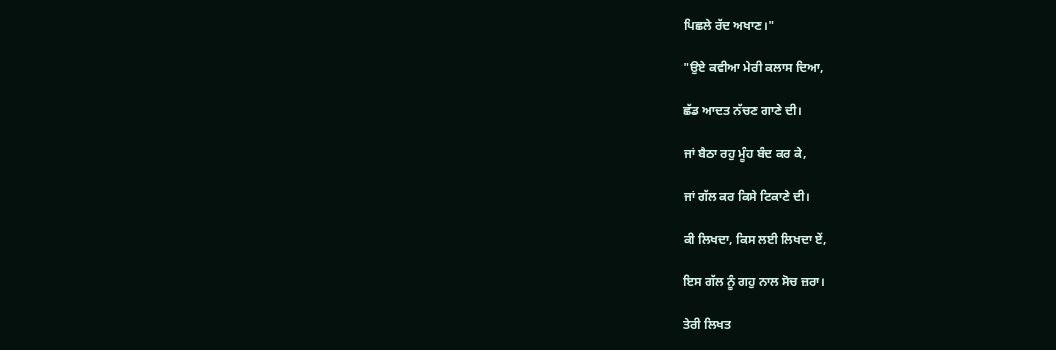ਪਿਛਲੇ ਰੱਦ ਅਖਾਣ।"

"ਉਏ ਕਵੀਆ ਮੇਰੀ ਕਲਾਸ ਦਿਆ,

ਛੱਡ ਆਦਤ ਨੱਚਣ ਗਾਣੇ ਦੀ।

ਜਾਂ ਬੈਠਾ ਰਹੁ ਮੂੰਹ ਬੰਦ ਕਰ ਕੇ,

ਜਾਂ ਗੱਲ ਕਰ ਕਿਸੇ ਟਿਕਾਣੇ ਦੀ।

ਕੀ ਲਿਖਦਾ, ਕਿਸ ਲਈ ਲਿਖਦਾ ਏਂ,

ਇਸ ਗੱਲ ਨੂੰ ਗਹੁ ਨਾਲ ਸੋਚ ਜ਼ਰਾ।

ਤੇਰੀ ਲਿਖਤ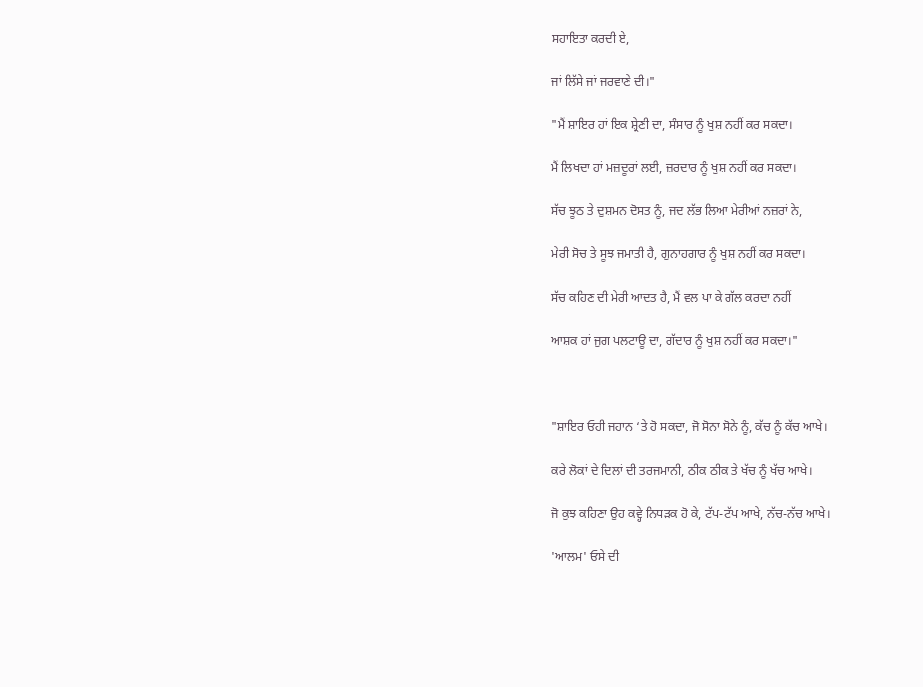ਸਹਾਇਤਾ ਕਰਦੀ ਏ,

ਜਾਂ ਲਿੱਸੇ ਜਾਂ ਜਰਵਾਣੇ ਦੀ।"

"ਮੈਂ ਸ਼ਾਇਰ ਹਾਂ ਇਕ ਸ਼੍ਰੇਣੀ ਦਾ, ਸੰਸਾਰ ਨੂੰ ਖੁਸ਼ ਨਹੀਂ ਕਰ ਸਕਦਾ।

ਮੈਂ ਲਿਖਦਾ ਹਾਂ ਮਜ਼ਦੂਰਾਂ ਲਈ, ਜ਼ਰਦਾਰ ਨੂੰ ਖੁਸ਼ ਨਹੀਂ ਕਰ ਸਕਦਾ।

ਸੱਚ ਝੂਠ ਤੇ ਦੁਸ਼ਮਨ ਦੋਸਤ ਨੂੰ, ਜਦ ਲੱਭ ਲਿਆ ਮੇਰੀਆਂ ਨਜ਼ਰਾਂ ਨੇ,

ਮੇਰੀ ਸੋਚ ਤੇ ਸੂਝ ਜਮਾਤੀ ਹੈ, ਗੁਨਾਹਗਾਰ ਨੂੰ ਖੁਸ਼ ਨਹੀਂ ਕਰ ਸਕਦਾ।

ਸੱਚ ਕਹਿਣ ਦੀ ਮੇਰੀ ਆਦਤ ਹੈ, ਮੈਂ ਵਲ ਪਾ ਕੇ ਗੱਲ ਕਰਦਾ ਨਹੀਂ

ਆਸ਼ਕ ਹਾਂ ਜੁਗ ਪਲਟਾਊ ਦਾ, ਗੱਦਾਰ ਨੂੰ ਖੁਸ਼ ਨਹੀਂ ਕਰ ਸਕਦਾ।"



"ਸ਼ਾਇਰ ਓਹੀ ਜਹਾਨ ‘ਤੇ ਹੋ ਸਕਦਾ, ਜੋ ਸੋਨਾ ਸੋਨੇ ਨੂੰ, ਕੱਚ ਨੂੰ ਕੱਚ ਆਖੇ।

ਕਰੇ ਲੋਕਾਂ ਦੇ ਦਿਲਾਂ ਦੀ ਤਰਜਮਾਨੀ, ਠੀਕ ਠੀਕ ਤੇ ਖੱਚ ਨੂੰ ਖੱਚ ਆਖੇ।

ਜੋ ਕੁਝ ਕਹਿਣਾ ਉਹ ਕਵ੍ਹੇ ਨਿਧੜਕ ਹੋ ਕੇ, ਟੱਪ-ਟੱਪ ਆਖੇ, ਨੱਚ-ਨੱਚ ਆਖੇ।

'ਆਲਮ' ਓਸੇ ਦੀ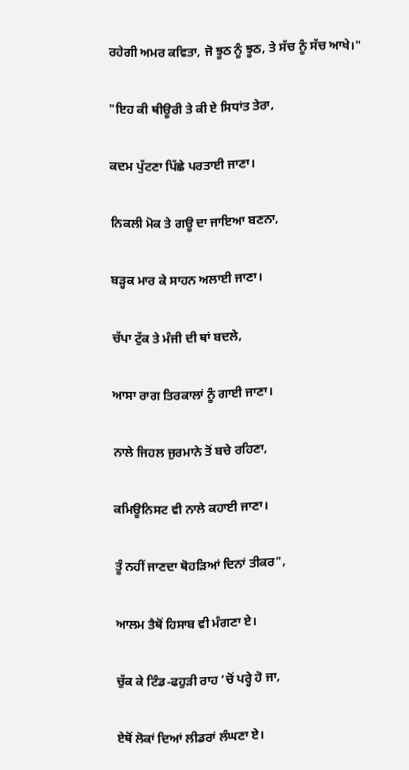ਰਹੇਗੀ ਅਮਰ ਕਵਿਤਾ, ਜੋ ਝੂਠ ਨੂੰ ਝੂਠ, ਤੇ ਸੱਚ ਨੂੰ ਸੱਚ ਆਖੇ।"

"ਇਹ ਕੀ ਥੀਊਰੀ ਤੇ ਕੀ ਏ ਸਿਧਾਂਤ ਤੇਰਾ,

ਕਦਮ ਪੁੱਟਣਾ ਪਿੱਛੇ ਪਰਤਾਈ ਜਾਣਾ।

ਨਿਕਲੀ ਮੋਕ ਤੇ ਗਊ ਦਾ ਜਾਇਆ ਬਣਨਾ,

ਬੜ੍ਹਕ ਮਾਰ ਕੇ ਸਾਹਨ ਅਲਾਈ ਜਾਣਾ।

ਚੱਪਾ ਟੁੱਕ ਤੇ ਮੰਜੀ ਦੀ ਥਾਂ ਬਦਲੇ,

ਆਸਾ ਰਾਗ ਤਿਰਕਾਲਾਂ ਨੂੰ ਗਾਈ ਜਾਣਾ।

ਨਾਲੇ ਜਿਹਲ ਜੁਰਮਾਨੇ ਤੋਂ ਬਚੇ ਰਹਿਣਾ,

ਕਮਿਊਨਿਸਟ ਵੀ ਨਾਲੇ ਕਹਾਈ ਜਾਣਾ।

ਤੂੰ ਨਹੀਂ ਜਾਣਦਾ ਥੋਹੜਿਆਂ ਦਿਨਾਂ ਤੀਕਰ",

ਆਲਮ ਤੈਥੋਂ ਹਿਸਾਬ ਵੀ ਮੰਗਣਾ ਏ।

ਚੁੱਕ ਕੇ ਟਿੰਡ-ਫਹੁੜੀ ਰਾਹ ’ਚੋਂ ਪਰ੍ਹੇ ਹੋ ਜਾ,

ਏਥੋਂ ਲੋਕਾਂ ਦਿਆਂ ਲੀਡਰਾਂ ਲੰਘਣਾ ਏ।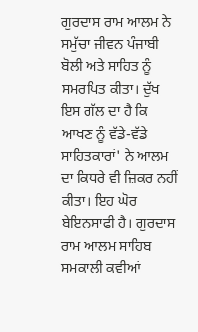ਗੁਰਦਾਸ ਰਾਮ ਆਲਮ ਨੇ ਸਮੁੱਚਾ ਜੀਵਨ ਪੰਜਾਬੀ ਬੋਲੀ ਅਤੇ ਸਾਹਿਤ ਨੂੰ ਸਮਰਪਿਤ ਕੀਤਾ। ਦੁੱਖ ਇਸ ਗੱਲ ਦਾ ਹੈ ਕਿ ਆਖਣ ਨੂੰ ਵੱਡੇ-ਵੱਡੇ ਸਾਹਿਤਕਾਰਾਂ' ਨੇ ਆਲਮ ਦਾ ਕਿਧਰੇ ਵੀ ਜ਼ਿਕਰ ਨਹੀਂ ਕੀਤਾ। ਇਹ ਘੋਰ ਬੇਇਨਸਾਫੀ ਹੈ। ਗੁਰਦਾਸ ਰਾਮ ਆਲਮ ਸਾਹਿਬ ਸਮਕਾਲੀ ਕਵੀਆਂ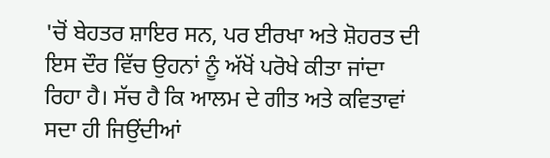'ਚੋਂ ਬੇਹਤਰ ਸ਼ਾਇਰ ਸਨ, ਪਰ ਈਰਖਾ ਅਤੇ ਸ਼ੋਹਰਤ ਦੀ ਇਸ ਦੌਰ ਵਿੱਚ ਉਹਨਾਂ ਨੂੰ ਅੱਖੋਂ ਪਰੋਖੇ ਕੀਤਾ ਜਾਂਦਾ ਰਿਹਾ ਹੈ। ਸੱਚ ਹੈ ਕਿ ਆਲਮ ਦੇ ਗੀਤ ਅਤੇ ਕਵਿਤਾਵਾਂ ਸਦਾ ਹੀ ਜਿਉਂਦੀਆਂ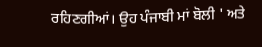ਰਹਿਣਗੀਆਂ। ਉਹ ਪੰਜਾਬੀ ਮਾਂ ਬੋਲੀ ' ਅਤੇ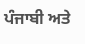ਪੰਜਾਬੀ ਅਤੇ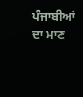ਪੰਜਾਬੀਆਂ ਦਾ ਮਾਣ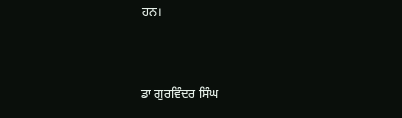ਹਨ।



ਡਾ ਗੁਰਵਿੰਦਰ ਸਿੰਘ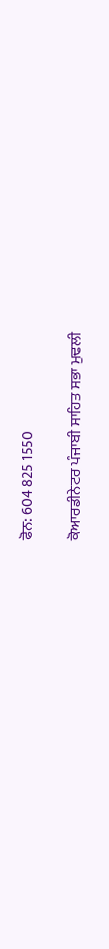ਫੋਨ: 604 825 1550

ਕੋਆਰਡੀਨੇਟਰ ਪੰਜਾਬੀ ਸਾਹਿਤ ਸਭਾ ਮੁਢਲੀ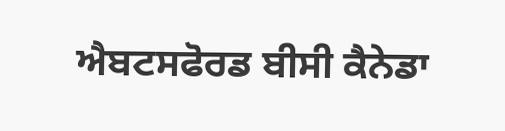ਐਬਟਸਫੋਰਡ ਬੀਸੀ ਕੈਨੇਡਾ